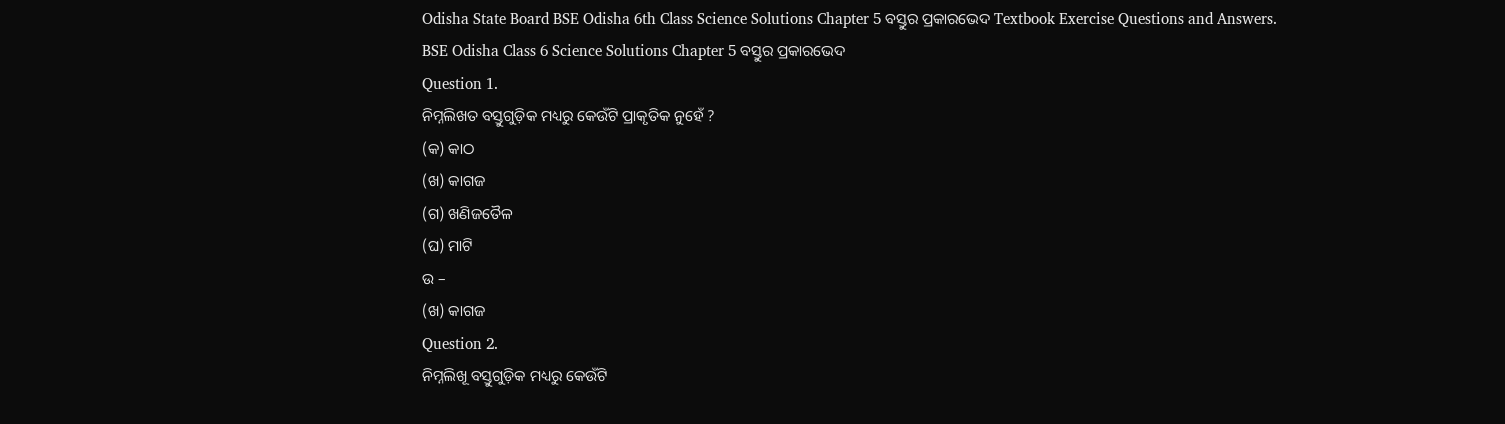Odisha State Board BSE Odisha 6th Class Science Solutions Chapter 5 ବସ୍ତୁର ପ୍ରକାରଭେଦ Textbook Exercise Questions and Answers.
BSE Odisha Class 6 Science Solutions Chapter 5 ବସ୍ତୁର ପ୍ରକାରଭେଦ
Question 1.
ନିମ୍ନଲିଖତ ବସ୍ତୁଗୁଡ଼ିକ ମଧ୍ୟରୁ କେଉଁଟି ପ୍ରାକୃତିକ ନୁହେଁ ?
(କ) କାଠ
(ଖ) କାଗଜ
(ଗ) ଖଣିଜତୈଳ
(ଘ) ମାଟି
ଉ –
(ଖ) କାଗଜ
Question 2.
ନିମ୍ନଲିଖୂ ବସ୍ତୁଗୁଡ଼ିକ ମଧ୍ୟରୁ କେଉଁଟି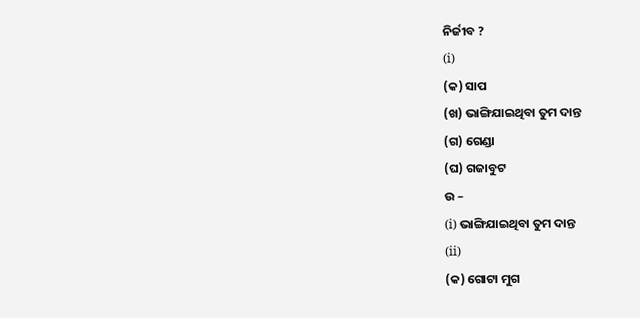ନିର୍ଜୀବ ?
(i)
(କ) ସାପ
(ଖ) ଭାଙ୍ଗିଯାଇଥିବା ତୁମ ଦାନ୍ତ
(ଗ) ଗେଣ୍ଡା
(ଘ) ଗଜାବୁଟ
ଉ –
(i) ଭାଙ୍ଗିଯାଇଥିବା ତୁମ ଦାନ୍ତ
(ii)
(କ) ଗୋଟା ମୁଗ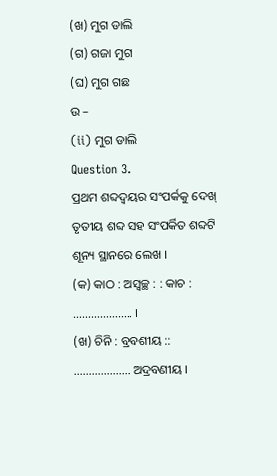(ଖ) ମୁଗ ଡାଲି
(ଗ) ଗଜା ମୁଗ
(ଘ) ମୁଗ ଗଛ
ଉ –
(ii) ମୁଗ ଡାଲି
Question 3.
ପ୍ରଥମ ଶବ୍ଦଦ୍ୱୟର ସଂପର୍କକୁ ଦେଖ୍ ତୃତୀୟ ଶବ୍ଦ ସହ ସଂପର୍କିତ ଶବ୍ଦଟି ଶୂନ୍ୟ ସ୍ଥାନରେ ଲେଖ ।
(କ) କାଠ : ଅସ୍ୱଚ୍ଛ : : କାଚ : ……………….. ।
(ଖ) ଚିନି : ବ୍ରବଶୀୟ :: ………………. ଅଦ୍ରବଣୀୟ ।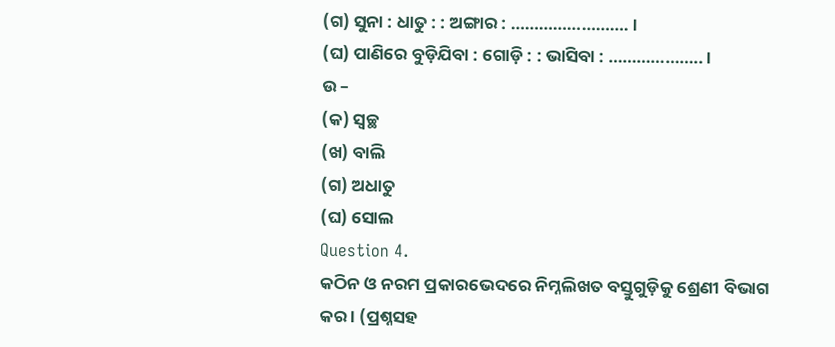(ଗ) ସୁନା : ଧାତୁ : : ଅଙ୍ଗାର : ……………………. ।
(ଘ) ପାଣିରେ ବୁଡ଼ିଯିବା : ଗୋଡ଼ି : : ଭାସିବା : ……………….. ।
ଉ –
(କ) ସ୍ବଚ୍ଛ
(ଖ) ବାଲି
(ଗ) ଅଧାତୁ
(ଘ) ସୋଲ
Question 4.
କଠିନ ଓ ନରମ ପ୍ରକାରଭେଦରେ ନିମ୍ନଲିଖତ ବସ୍ତୁଗୁଡ଼ିକୁ ଶ୍ରେଣୀ ବିଭାଗ କର । (ପ୍ରଶ୍ନସହ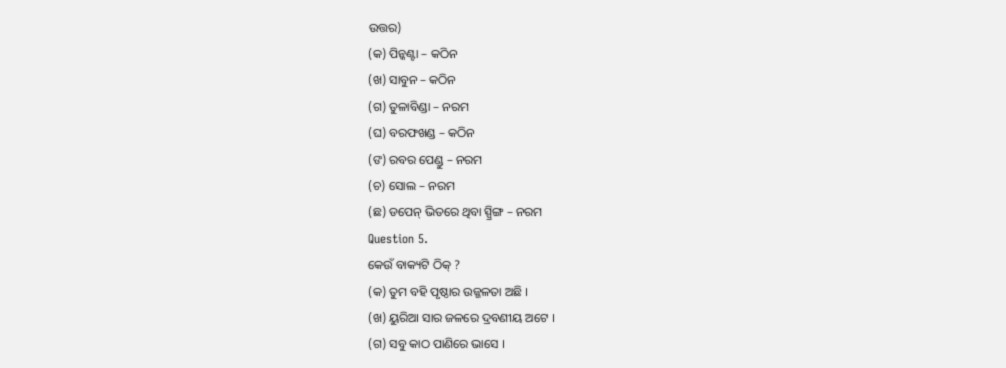ଉତ୍ତର)
(କ) ପିନ୍କଣ୍ଟା – କଠିନ
(ଖ) ସାବୁନ – କଠିନ
(ଗ) ତୁଳାବିଣ୍ଡା – ନରମ
(ଘ) ବରଫଖଣ୍ଡ – କଠିନ
(ଙ) ରବର ପେଣ୍ଡୁ – ନରମ
(ଚ) ସୋଲ – ନରମ
(ଛ) ଡପେନ୍ ଭିତରେ ଥିବା ସ୍ପ୍ରିଙ୍ଗ – ନରମ
Question 5.
କେଉଁ ବାକ୍ୟଟି ଠିକ୍ ?
(କ) ତୁମ ବହି ପୃଷ୍ଠାର ଉଜ୍ଜଳତା ଅଛି ।
(ଖ) ୟୁରିଆ ସାର ଜଳରେ ଦ୍ରବଣୀୟ ଅଟେ ।
(ଗ) ସବୁ କାଠ ପାଣିରେ ଭାସେ ।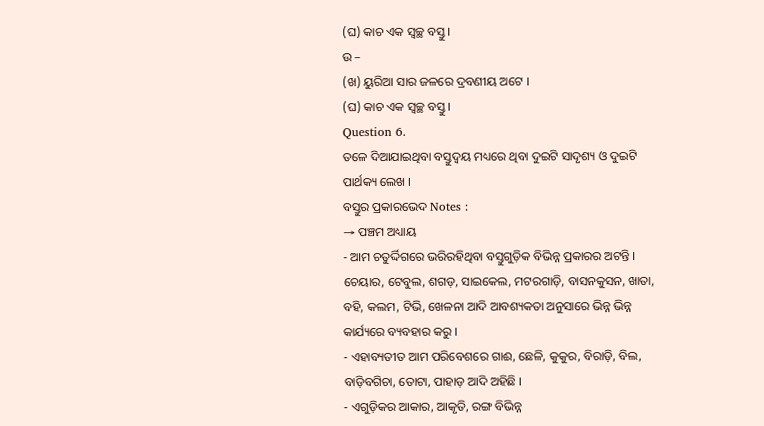(ଘ) କାଚ ଏକ ସ୍ବଚ୍ଛ ବସ୍ତୁ ।
ଉ –
(ଖ) ୟୁରିଆ ସାର ଜଳରେ ଦ୍ରବଣୀୟ ଅଟେ ।
(ଘ) କାଚ ଏକ ସ୍ବଚ୍ଛ ବସ୍ତୁ ।
Question 6.
ତଳେ ଦିଆଯାଇଥିବା ବସ୍ତୁଦ୍ଵୟ ମଧ୍ୟରେ ଥିବା ଦୁଇଟି ସାଦୃଶ୍ୟ ଓ ଦୁଇଟି ପାର୍ଥକ୍ୟ ଲେଖ ।
ବସ୍ତୁର ପ୍ରକାରଭେଦ Notes :
→ ପଞ୍ଚମ ଅଧ୍ୟାୟ
- ଆମ ଚତୁର୍ଦ୍ଦିଗରେ ଭରିରହିଥିବା ବସ୍ତୁଗୁଡ଼ିକ ବିଭିନ୍ନ ପ୍ରକାରର ଅଟନ୍ତି । ଚେୟାର, ଟେବୁଲ, ଶଗଡ଼, ସାଇକେଲ, ମଟରଗାଡ଼ି, ବାସନକୁସନ, ଖାତା, ବହି, କଲମ, ଟିଭି, ଖେଳନା ଆଦି ଆବଶ୍ୟକତା ଅନୁସାରେ ଭିନ୍ନ ଭିନ୍ନ କାର୍ଯ୍ୟରେ ବ୍ୟବହାର କରୁ ।
- ଏହାବ୍ୟତୀତ ଆମ ପରିବେଶରେ ଗାଈ, ଛେଳି, କୁକୁର, ବିରାଡ଼ି, ବିଲ, ବାଡ଼ିବଗିଚା, ତୋଟା, ପାହାଡ଼ ଆଦି ଅହିଛି ।
- ଏଗୁଡ଼ିକର ଆକାର, ଆକୃତି, ରଙ୍ଗ ବିଭିନ୍ନ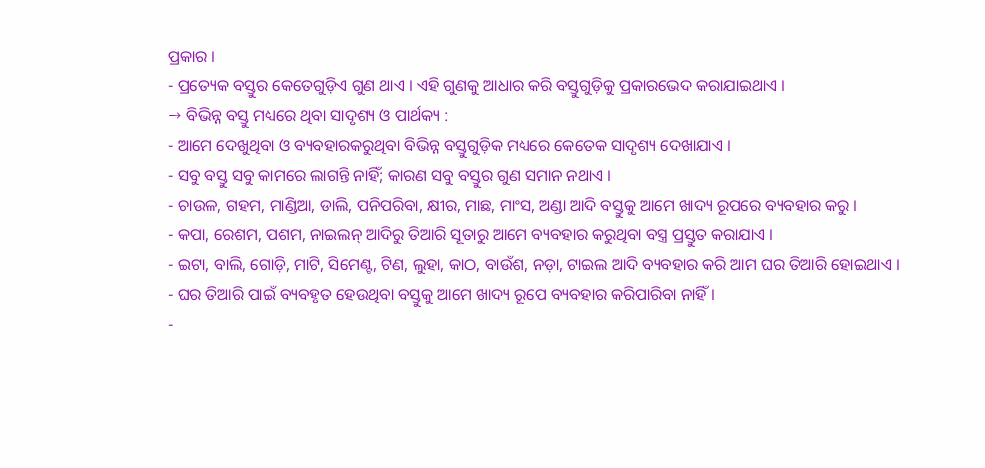ପ୍ରକାର ।
- ପ୍ରତ୍ୟେକ ବସ୍ତୁର କେତେଗୁଡ଼ିଏ ଗୁଣ ଥାଏ । ଏହି ଗୁଣକୁ ଆଧାର କରି ବସ୍ତୁଗୁଡ଼ିକୁ ପ୍ରକାରଭେଦ କରାଯାଇଥାଏ ।
→ ବିଭିନ୍ନ ବସ୍ତୁ ମଧ୍ୟରେ ଥିବା ସାଦୃଶ୍ୟ ଓ ପାର୍ଥକ୍ୟ :
- ଆମେ ଦେଖୁଥିବା ଓ ବ୍ୟବହାରକରୁଥିବା ବିଭିନ୍ନ ବସ୍ତୁଗୁଡ଼ିକ ମଧ୍ୟରେ କେତେକ ସାଦୃଶ୍ୟ ଦେଖାଯାଏ ।
- ସବୁ ବସ୍ତୁ ସବୁ କାମରେ ଲାଗନ୍ତି ନାହିଁ; କାରଣ ସବୁ ବସ୍ତୁର ଗୁଣ ସମାନ ନଥାଏ ।
- ଚାଉଳ, ଗହମ, ମାଣ୍ଡିଆ, ଡାଲି, ପନିପରିବା, କ୍ଷୀର, ମାଛ, ମାଂସ, ଅଣ୍ଡା ଆଦି ବସ୍ତୁକୁ ଆମେ ଖାଦ୍ୟ ରୂପରେ ବ୍ୟବହାର କରୁ ।
- କପା, ରେଶମ, ପଶମ, ନାଇଲନ୍ ଆଦିରୁ ତିଆରି ସୂତାରୁ ଆମେ ବ୍ୟବହାର କରୁଥିବା ବସ୍ତ୍ର ପ୍ରସ୍ତୁତ କରାଯାଏ ।
- ଇଟା, ବାଲି, ଗୋଡ଼ି, ମାଟି, ସିମେଣ୍ଟ, ଟିଣ, ଲୁହା, କାଠ, ବାଉଁଶ, ନଡ଼ା, ଟାଇଲ ଆଦି ବ୍ୟବହାର କରି ଆମ ଘର ତିଆରି ହୋଇଥାଏ ।
- ଘର ତିଆରି ପାଇଁ ବ୍ୟବହୃତ ହେଉଥିବା ବସ୍ତୁକୁ ଆମେ ଖାଦ୍ୟ ରୂପେ ବ୍ୟବହାର କରିପାରିବା ନାହିଁ ।
-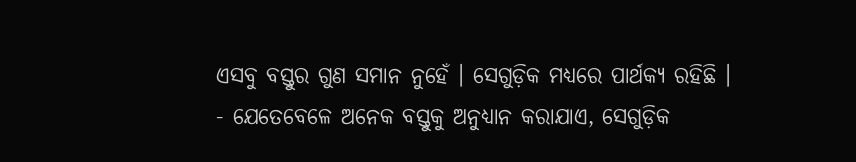ଏସବୁ ବସ୍ତୁର ଗୁଣ ସମାନ ନୁହେଁ । ସେଗୁଡ଼ିକ ମଧ୍ୟରେ ପାର୍ଥକ୍ୟ ରହିଛି ।
- ଯେତେବେଳେ ଅନେକ ବସ୍ତୁକୁ ଅନୁଧ୍ୟାନ କରାଯାଏ, ସେଗୁଡ଼ିକ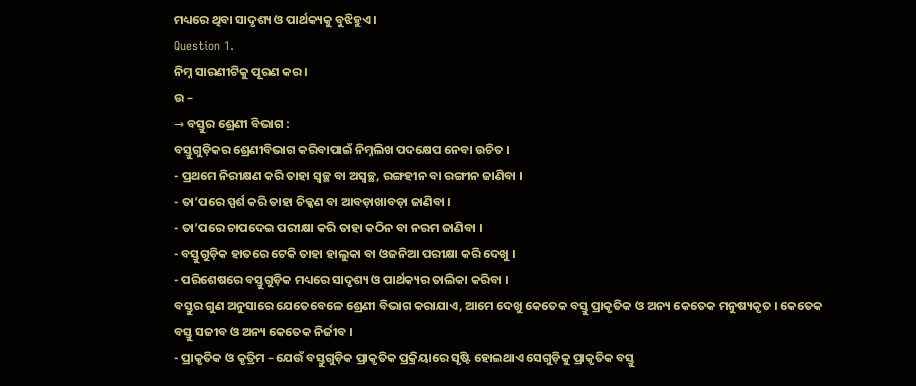ମଧ୍ୟରେ ଥିବା ସାଦୃଶ୍ୟ ଓ ପାର୍ଥକ୍ୟକୁ ବୁଝିହୁଏ ।
Question 1.
ନିମ୍ନ ସାରଣୀଟିକୁ ପୂରଣ କର ।
ଉ –
→ ବସ୍ତୁର ଶ୍ରେଣୀ ବିଭାଗ :
ବସ୍ତୁଗୁଡ଼ିକର ଶ୍ରେଣୀବିଭାଗ କରିବାପାଇଁ ନିମ୍ନଲିଖ ପଦକ୍ଷେପ ନେବା ଉଚିତ ।
- ପ୍ରଥମେ ନିରୀକ୍ଷଣ କରି ତାହା ସ୍ବଚ୍ଛ ବା ଅସ୍ବଚ୍ଛ, ରଙ୍ଗହୀନ ବା ରଙ୍ଗୀନ ଜାଣିବା ।
- ତା’ପରେ ସ୍ପର୍ଶ କରି ତାହା ଚିକ୍କଣ ବା ଆବଡ଼ାଖାବଡ଼ା ଜାଣିବା ।
- ତା’ପରେ ଚାପଦେଇ ପରୀକ୍ଷା କରି ତାହା କଠିନ ବା ନରମ ଜାଣିବା ।
- ବସ୍ତୁଗୁଡ଼ିକ ହାତରେ ଟେକି ତାହା ହାଲୁକା ବା ଓଜନିଆ ପରୀକ୍ଷା କରି ଦେଖୁ ।
- ପରିଶେଷରେ ବସ୍ତୁଗୁଡ଼ିକ ମଧ୍ୟରେ ସାଦୃଶ୍ୟ ଓ ପାର୍ଥକ୍ୟର ତାଲିକା କରିବା ।
ବସ୍ତୁର ଗୁଣ ଅନୁସାରେ ଯେତେବେଳେ ଶ୍ରେଣୀ ବିଭାଗ କରାଯାଏ, ଆମେ ଦେଖୁ କେତେକ ବସ୍ତୁ ପ୍ରାକୃତିକ ଓ ଅନ୍ୟ କେତେକ ମନୁଷ୍ୟକୃତ । କେତେକ ବସ୍ତୁ ସଜୀବ ଓ ଅନ୍ୟ କେତେକ ନିର୍ଜୀବ ।
- ପ୍ରାକୃତିକ ଓ କୃତ୍ରିମ – ଯେଉଁ ବସ୍ତୁଗୁଡ଼ିକ ପ୍ରାକୃତିକ ପ୍ରକ୍ରିୟାରେ ସୃଷ୍ଟି ହୋଇଥାଏ ସେଗୁଡ଼ିକୁ ପ୍ରାକୃତିକ ବସ୍ତୁ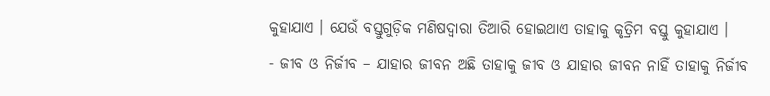କୁହାଯାଏ । ଯେଉଁ ବସ୍ତୁଗୁଡ଼ିକ ମଣିଷଦ୍ବାରା ତିଆରି ହୋଇଥାଏ ତାହାକୁ କୃତ୍ରିମ ବସ୍ତୁ କୁହାଯାଏ ।
- ଜୀବ ଓ ନିର୍ଜୀବ – ଯାହାର ଜୀବନ ଅଛି ତାହାକୁ ଜୀବ ଓ ଯାହାର ଜୀବନ ନାହିଁ ତାହାକୁ ନିର୍ଜୀବ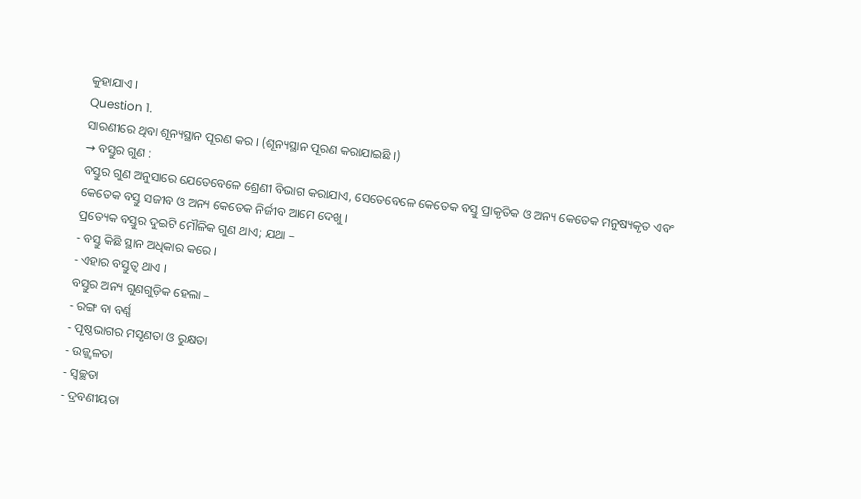କୁହାଯାଏ ।
Question 1.
ସାରଣୀରେ ଥିବା ଶୂନ୍ୟସ୍ଥାନ ପୂରଣ କର । (ଶୂନ୍ୟସ୍ଥାନ ପୂରଣ କରାଯାଇଛି ।)
→ ବସ୍ତୁର ଗୁଣ :
ବସ୍ତୁର ଗୁଣ ଅନୁସାରେ ଯେତେବେଳେ ଶ୍ରେଣୀ ବିଭାଗ କରାଯାଏ, ସେତେବେଳେ କେତେକ ବସ୍ତୁ ପ୍ରାକୃତିକ ଓ ଅନ୍ୟ କେତେକ ମନୁଷ୍ୟକୃତ ଏବଂ କେତେକ ବସ୍ତୁ ସଜୀବ ଓ ଅନ୍ୟ କେତେକ ନିର୍ଜୀବ ଆମେ ଦେଖୁ ।
ପ୍ରତ୍ୟେକ ବସ୍ତୁର ଦୁଇଟି ମୌଳିକ ଗୁଣ ଥାଏ; ଯଥା –
- ବସ୍ତୁ କିଛି ସ୍ଥାନ ଅଧିକାର କରେ ।
- ଏହାର ବସ୍ତୁତ୍ଵ ଥାଏ ।
ବସ୍ତୁର ଅନ୍ୟ ଗୁଣଗୁଡ଼ିକ ହେଲା –
- ରଙ୍ଗ ବା ବର୍ଣ୍ଣ
- ପୃଷ୍ଠଭାଗର ମସୃଣତା ଓ ରୁକ୍ଷତା
- ଉଜ୍ଜ୍ବଳତା
- ସ୍ଵଚ୍ଛତା
- ଦ୍ରବଣୀୟତା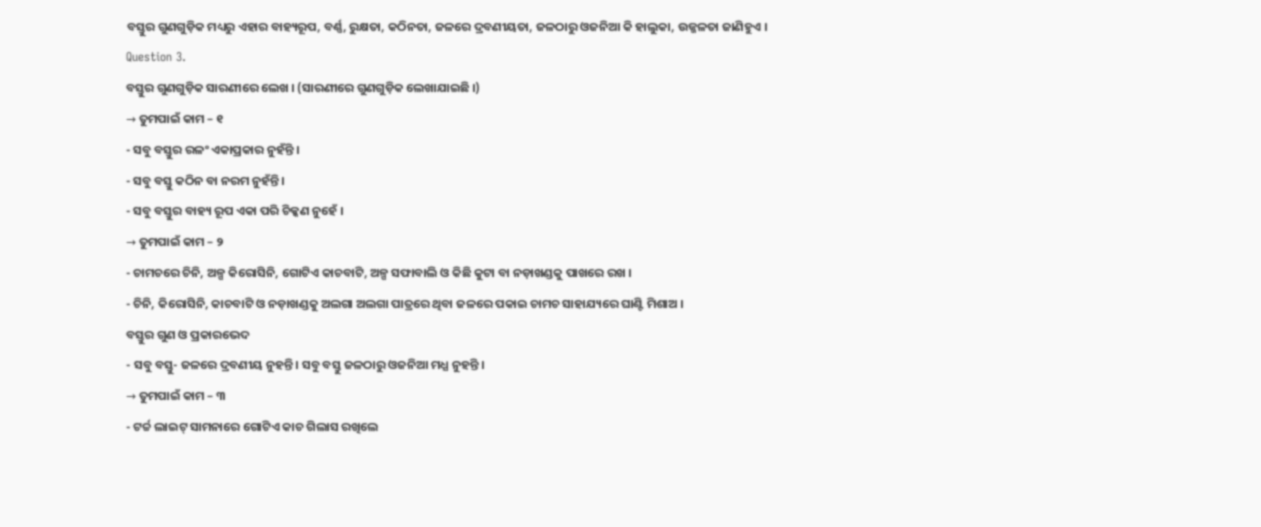ବସ୍ତୁର ଗୁଣଗୁଡ଼ିକ ମଧ୍ୟରୁ ଏହାର ବାହ୍ୟରୂପ, ବର୍ଣ୍ଣ, ରୁକ୍ଷତା, କଠିନତା, ଜଳରେ ଦ୍ରବଣୀୟତା, ଜଳଠାରୁ ଓଜନିଆ କି ହାଲୁକା, ଉଜ୍ଜଳତା ଜାଣିହୁଏ ।
Question 3.
ବସ୍ତୁର ଗୁଣଗୁଡ଼ିକ ସାରଣୀରେ ଲେଖ । (ସାରଣୀରେ ଗୁଣଗୁଡ଼ିକ ଲେଖାଯାଇଛି ।)
→ ତୁମପାଇଁ କାମ – ୧
- ସବୁ ବସ୍ତୁର ରଳଂ ଏକାପ୍ରକାର ନୁହଁନ୍ତି ।
- ସବୁ ବସ୍ତୁ କଠିନ ବା ନରମ ନୁହଁନ୍ତି ।
- ସବୁ ବସ୍ତୁର ବାହ୍ୟ ରୂପ ଏକା ପରି ଚିକ୍କଣ ନୁହେଁ ।
→ ତୁମପାଇଁ କାମ – ୨
- ଚାମଚରେ ଚିନି, ଅଳ୍ପ କିରୋସିନି, ଗୋଟିଏ କାଚବାଟି, ଅଳ୍ପ ସଫାବାଲି ଓ କିଛି କୁଟା ବା ନଡ଼ାଖଣ୍ଡକୁ ପାଖରେ ରଖ ।
- ଚିନି, କିରୋସିନି, କାଚବାଟି ଓ ନଡ଼ାଖଣ୍ଡକୁ ଅଲଗା ଅଲଗା ପାତ୍ରରେ ଥିବା ଜଳରେ ପକାଇ ଚାମଚ ସାହାଯ୍ୟରେ ଘାଣ୍ଟି ମିଶାଅ ।
ବସ୍ତୁର ଗୁଣ ଓ ପ୍ରକାରଭେଦ
- ସବୁ ବସ୍ତୁ- ଜଳରେ ଦ୍ରବଣୀୟ ନୁହନ୍ତି । ସବୁ ବସ୍ତୁ ଜଳଠାରୁ ଓଜନିଆ ମଧ୍ଯ ନୁହନ୍ତି ।
→ ତୁମପାଇଁ କାମ – ୩
- ଟର୍ଚ୍ଚ ଲାଇଟ୍ ସାମନାରେ ଗୋଟିଏ କାଚ ଗିଲାସ ରଖିଲେ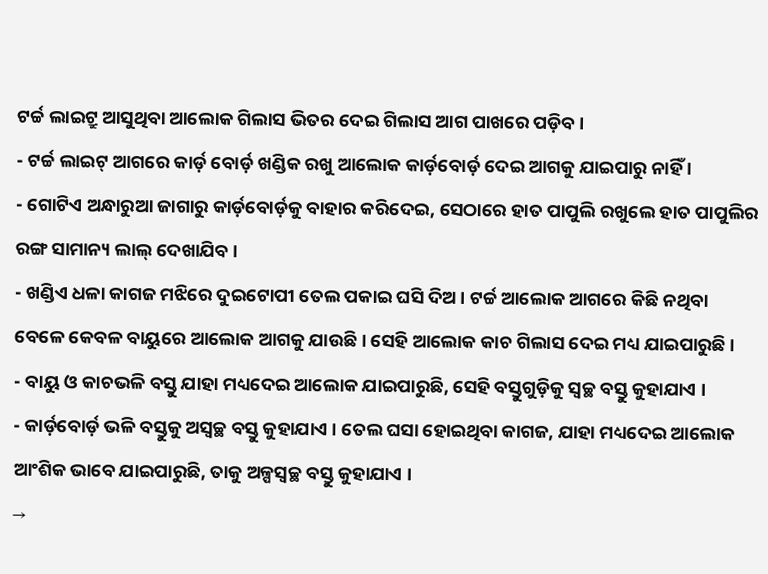ଟର୍ଚ୍ଚ ଲାଇଟ୍ରୁ ଆସୁଥିବା ଆଲୋକ ଗିଲାସ ଭିତର ଦେଇ ଗିଲାସ ଆଗ ପାଖରେ ପଡ଼ିବ ।
- ଟର୍ଚ୍ଚ ଲାଇଟ୍ ଆଗରେ କାର୍ଡ଼ ବୋର୍ଡ଼ ଖଣ୍ଡିକ ରଖୁ ଆଲୋକ କାର୍ଡ଼ବୋର୍ଡ଼ ଦେଇ ଆଗକୁ ଯାଇପାରୁ ନାହିଁ ।
- ଗୋଟିଏ ଅନ୍ଧାରୁଆ ଜାଗାରୁ କାର୍ଡ଼ବୋର୍ଡ଼କୁ ବାହାର କରିଦେଇ, ସେଠାରେ ହାତ ପାପୁଲି ରଖୁଲେ ହାତ ପାପୁଲିର ରଙ୍ଗ ସାମାନ୍ୟ ଲାଲ୍ ଦେଖାଯିବ ।
- ଖଣ୍ଡିଏ ଧଳା କାଗଜ ମଝିରେ ଦୁଇଟୋପୀ ତେଲ ପକାଇ ଘସି ଦିଅ । ଟର୍ଚ୍ଚ ଆଲୋକ ଆଗରେ କିଛି ନଥିବା ବେଳେ କେବଳ ବାୟୁରେ ଆଲୋକ ଆଗକୁ ଯାଉଛି । ସେହି ଆଲୋକ କାଚ ଗିଲାସ ଦେଇ ମଧ୍ୟ ଯାଇପାରୁଛି ।
- ବାୟୁ ଓ କାଚଭଳି ବସ୍ତୁ ଯାହା ମଧ୍ୟଦେଇ ଆଲୋକ ଯାଇପାରୁଛି, ସେହି ବସ୍ତୁଗୁଡ଼ିକୁ ସ୍ବଚ୍ଛ ବସ୍ତୁ କୁହାଯାଏ ।
- କାର୍ଡ଼ବୋର୍ଡ଼ ଭଳି ବସ୍ତୁକୁ ଅସ୍ବଚ୍ଛ ବସ୍ତୁ କୁହାଯାଏ । ତେଲ ଘସା ହୋଇଥିବା କାଗଜ, ଯାହା ମଧ୍ୟଦେଇ ଆଲୋକ ଆଂଶିକ ଭାବେ ଯାଇପାରୁଛି, ତାକୁ ଅଳ୍ପସ୍ଵଚ୍ଛ ବସ୍ତୁ କୁହାଯାଏ ।
→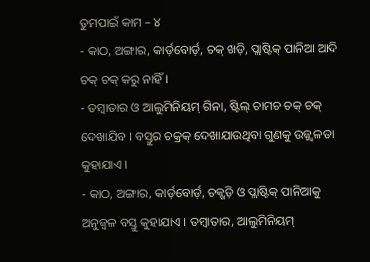ତୁମପାଇଁ କାମ – ୪
- କାଠ, ଅଙ୍ଗାର, କାର୍ଡ଼ବୋର୍ଡ଼, ଚକ୍ ଖଡ଼ି, ପ୍ଲାଷ୍ଟିକ୍ ପାନିଆ ଆଦି ଚକ୍ ଚକ୍ କରୁ ନାହିଁ ।
- ତମ୍ବାତାର ଓ ଆଲୁମିନିୟମ୍ ଗିନା, ଷ୍ଟିଲ୍ ଚାମଚ ଚକ୍ ଚକ୍ ଦେଖାଯିବ । ବସ୍ତୁର ଚକ୍ରକ୍ ଦେଖାଯାଉଥିବା ଗୁଣକୁ ଉଜ୍ଜ୍ବଳତା କୁହାଯାଏ ।
- କାଠ, ଅଙ୍ଗାର, କାର୍ଡ଼ବୋର୍ଡ଼, ଚକ୍ଖଡ଼ି ଓ ପ୍ଲାଷ୍ଟିକ୍ ପାନିଆକୁ ଅନୁଜ୍ବଳ ବସ୍ତୁ କୁହାଯାଏ । ତମ୍ବାତାର, ଆଲୁମିନିୟମ୍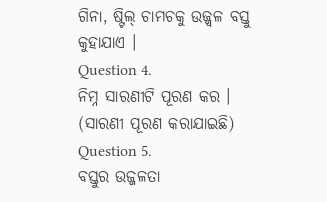ଗିନା, ଷ୍ଟିଲ୍ ଚାମଚକୁ ଉଜ୍ଜ୍ଵଳ ବସ୍ତୁ କୁହାଯାଏ ।
Question 4.
ନିମ୍ନ ସାରଣୀଟି ପୂରଣ କର । (ସାରଣୀ ପୂରଣ କରାଯାଇଛି)
Question 5.
ବସ୍ତୁର ଉଜ୍ଜଳତା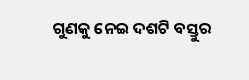ଗୁଣକୁ ନେଇ ଦଶଟି ବସ୍ତୁର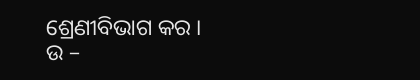ଶ୍ରେଣୀବିଭାଗ କର ।
ଉ –